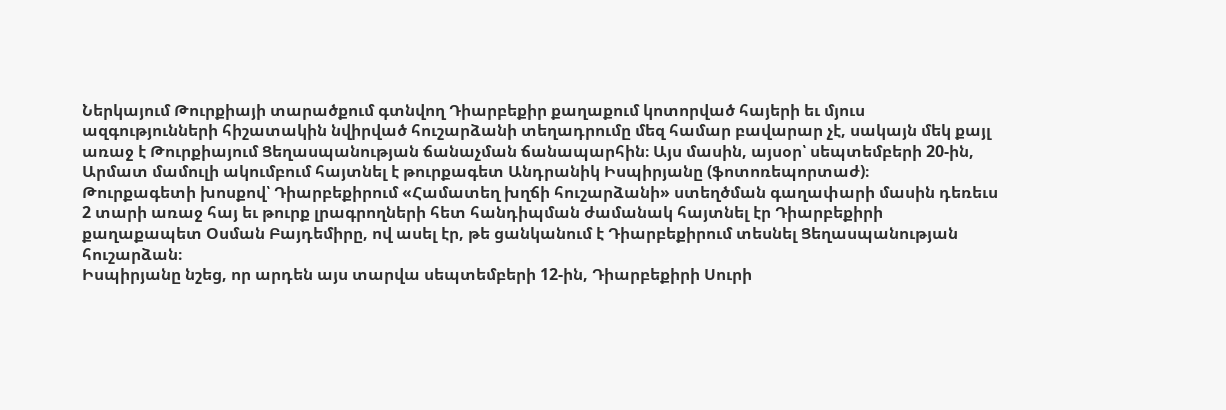Ներկայում Թուրքիայի տարածքում գտնվող Դիարբեքիր քաղաքում կոտորված հայերի եւ մյուս ազգությունների հիշատակին նվիրված հուշարձանի տեղադրումը մեզ համար բավարար չէ, սակայն մեկ քայլ առաջ է Թուրքիայում Ցեղասպանության ճանաչման ճանապարհին։ Այս մասին, այսօր՝ սեպտեմբերի 20-ին, Արմատ մամուլի ակումբում հայտնել է թուրքագետ Անդրանիկ Իսպիրյանը (ֆոտոռեպորտաժ)։
Թուրքագետի խոսքով՝ Դիարբեքիրում «Համատեղ խղճի հուշարձանի» ստեղծման գաղափարի մասին դեռեւս 2 տարի առաջ հայ եւ թուրք լրագրողների հետ հանդիպման ժամանակ հայտնել էր Դիարբեքիրի քաղաքապետ Օսման Բայդեմիրը, ով ասել էր, թե ցանկանում է Դիարբեքիրում տեսնել Ցեղասպանության հուշարձան։
Իսպիրյանը նշեց, որ արդեն այս տարվա սեպտեմբերի 12-ին, Դիարբեքիրի Սուրի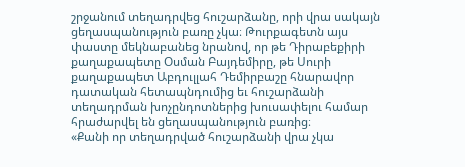շրջանում տեղադրվեց հուշարձանը, որի վրա սակայն ցեղասպանություն բառը չկա։ Թուրքագետն այս փաստը մեկնաբանեց նրանով, որ թե Դիրաբեքիրի քաղաքապետը Օսման Բայդեմիրը, թե Սուրի քաղաքապետ Աբդուլլահ Դեմիրբաշը հնարավոր դատական հետապնդումից եւ հուշարձանի տեղադրման խոչընդոտներից խուսափելու համար հրաժարվել են ցեղասպանություն բառից։
«Քանի որ տեղադրված հուշարձանի վրա չկա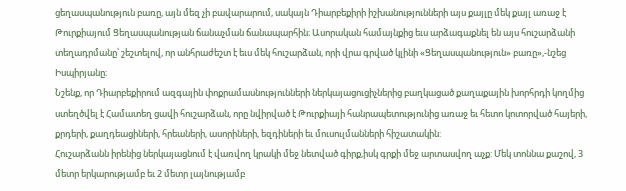ցեղասպանություն բառը, այն մեզ չի բավարարում, սակայն Դիարբեքիրի իշխանությունների այս քայլը մեկ քայլ առաջ է Թուրքիայում Ցեղասպանության ճանաչման ճանապարհին։ Ասորական համայնքից եւս արձագաքնել են այս հուշարձանի տեղադրմանը՝ շեշտելով, որ անհրաժեշտ է եւս մեկ հուշարձան, որի վրա գրված կլինի «Ցեղասպանություն» բառը»,-նշեց Իսպիրյանը։
Նշենք, որ Դիարբեքիրում ազգային փոքրամասնությունների ներկայացուցիչներից բաղկացած քաղաքային խորհրդի կողմից ստեղծվել է Համատեղ ցավի հուշարձան, որը նվիրված է Թուրքիայի հանրապետությունից առաջ եւ հետո կոտորված հայերի, քրդերի, քաղդեացիների, հրեաների, ասորիների, եզդիների եւ մուսուլմանների հիշատակին:
Հուշարձանն իրենից ներկայացնում է վառվող կրակի մեջ նետված գիրք,իսկ գրքի մեջ արտասվող աչք: Մեկ տոննա քաշով, 3 մետր երկարությամբ եւ 2 մետր լայնությամբ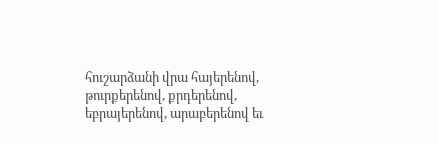հուշարձանի վրա հայերենով, թուրքերենով, քրդերենով, եբրայերենով, արաբերենով եւ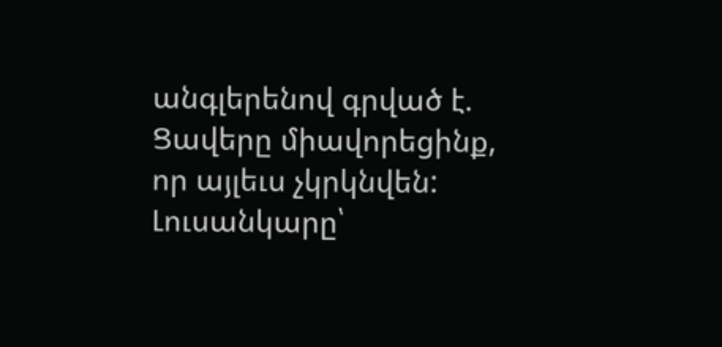անգլերենով գրված է. Ցավերը միավորեցինք, որ այլեւս չկրկնվեն:
Լուսանկարը՝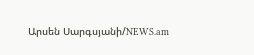Արսեն Սարգսյանի/NEWS.am